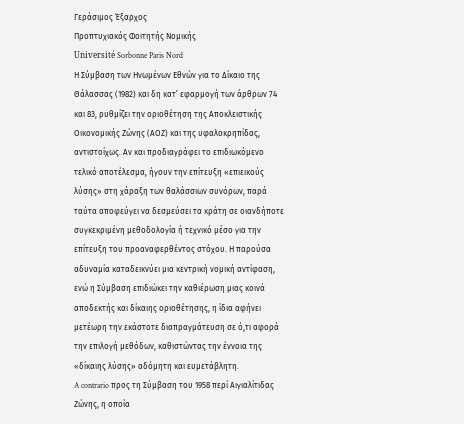Γεράσιμος Έξαρχος
Προπτυχιακός Φοιτητής Νομικής
Université Sorbonne Paris Nord
Η Σύμβαση των Ηνωμένων Εθνών για το Δίκαιο της Θάλασσας (1982) και δη κατ’ εφαρμογή των άρθρων 74 και 83, ρυθμίζει την οριοθέτηση της Αποκλειστικής Οικονομικής Ζώνης (ΑΟΖ) και της υφαλοκρηπίδας, αντιστοίχως. Αν και προδιαγράφει το επιδιωκόμενο τελικό αποτέλεσμα, ήγουν την επίτευξη «επιεικούς λύσης» στη χάραξη των θαλάσσιων συνόρων, παρά ταύτα αποφεύγει να δεσμεύσει τα κράτη σε οιανδήποτε συγκεκριμένη μεθοδολογία ή τεχνικό μέσο για την επίτευξη του προαναφερθέντος στόχου. Η παρούσα αδυναμία καταδεικνύει μια κεντρική νομική αντίφαση, ενώ η Σύμβαση επιδιώκει την καθιέρωση μιας κοινά αποδεκτής και δίκαιης οριοθέτησης, η ίδια αφήνει μετέωρη την εκάστοτε διαπραγμάτευση σε ό,τι αφορά την επιλογή μεθόδων, καθιστώντας την έννοια της «δίκαιης λύσης» αδόμητη και ευμετάβλητη.
A contrario προς τη Σύμβαση του 1958 περί Αιγιαλίτιδας Ζώνης, η οποία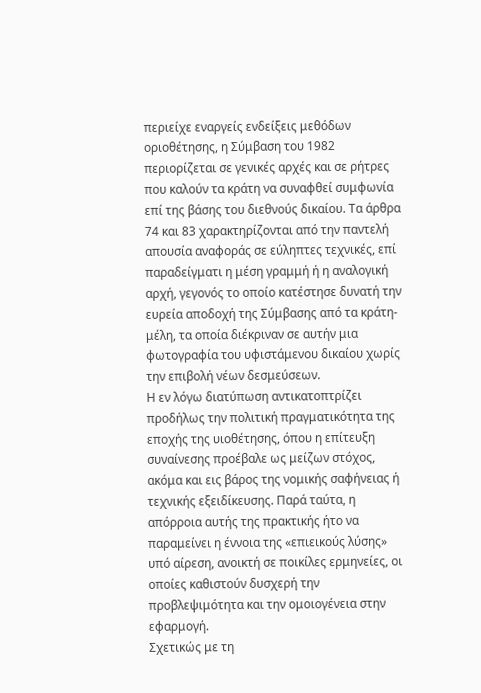περιείχε εναργείς ενδείξεις μεθόδων οριοθέτησης, η Σύμβαση του 1982 περιορίζεται σε γενικές αρχές και σε ρήτρες που καλούν τα κράτη να συναφθεί συμφωνία επί της βάσης του διεθνούς δικαίου. Τα άρθρα 74 και 83 χαρακτηρίζονται από την παντελή απουσία αναφοράς σε εύληπτες τεχνικές, επί παραδείγματι η μέση γραμμή ή η αναλογική αρχή, γεγονός το οποίο κατέστησε δυνατή την ευρεία αποδοχή της Σύμβασης από τα κράτη-μέλη, τα οποία διέκριναν σε αυτήν μια φωτογραφία του υφιστάμενου δικαίου χωρίς την επιβολή νέων δεσμεύσεων.
Η εν λόγω διατύπωση αντικατοπτρίζει προδήλως την πολιτική πραγματικότητα της εποχής της υιοθέτησης, όπου η επίτευξη συναίνεσης προέβαλε ως μείζων στόχος, ακόμα και εις βάρος της νομικής σαφήνειας ή τεχνικής εξειδίκευσης. Παρά ταύτα, η απόρροια αυτής της πρακτικής ήτο να παραμείνει η έννοια της «επιεικούς λύσης» υπό αίρεση, ανοικτή σε ποικίλες ερμηνείες, οι οποίες καθιστούν δυσχερή την προβλεψιμότητα και την ομοιογένεια στην εφαρμογή.
Σχετικώς με τη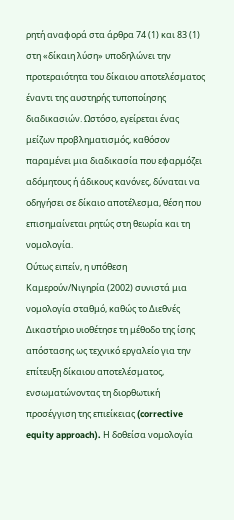ρητή αναφορά στα άρθρα 74 (1) και 83 (1) στη «δίκαιη λύση» υποδηλώνει την προτεραιότητα του δίκαιου αποτελέσματος έναντι της αυστηρής τυποποίησης διαδικασιών. Ωστόσο, εγείρεται ένας μείζων προβληματισμός, καθόσον παραμένει μια διαδικασία που εφαρμόζει αδόμητους ή άδικους κανόνες, δύναται να οδηγήσει σε δίκαιο αποτέλεσμα, θέση που επισημαίνεται ρητώς στη θεωρία και τη νομολογία.
Ούτως ειπείν, η υπόθεση Καμερούν/Νιγηρία (2002) συνιστά μια νομολογία σταθμό, καθώς το Διεθνές Δικαστήριο υιοθέτησε τη μέθοδο της ίσης απόστασης ως τεχνικό εργαλείο για την επίτευξη δίκαιου αποτελέσματος, ενσωματώνοντας τη διορθωτική προσέγγιση της επιείκειας (corrective equity approach). Η δοθείσα νομολογία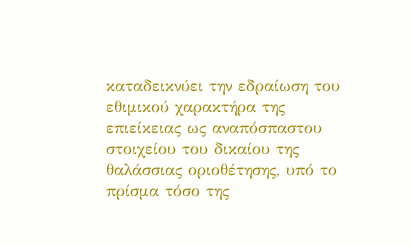καταδεικνύει την εδραίωση του εθιμικού χαρακτήρα της επιείκειας ως αναπόσπαστου στοιχείου του δικαίου της θαλάσσιας οριοθέτησης, υπό το πρίσμα τόσο της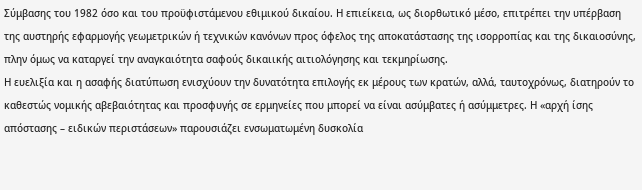Σύμβασης του 1982 όσο και του προϋφιστάμενου εθιμικού δικαίου. Η επιείκεια, ως διορθωτικό μέσο, επιτρέπει την υπέρβαση της αυστηρής εφαρμογής γεωμετρικών ή τεχνικών κανόνων προς όφελος της αποκατάστασης της ισορροπίας και της δικαιοσύνης, πλην όμως να καταργεί την αναγκαιότητα σαφούς δικαιικής αιτιολόγησης και τεκμηρίωσης.
Η ευελιξία και η ασαφής διατύπωση ενισχύουν την δυνατότητα επιλογής εκ μέρους των κρατών, αλλά, ταυτοχρόνως, διατηρούν το καθεστώς νομικής αβεβαιότητας και προσφυγής σε ερμηνείες που μπορεί να είναι ασύμβατες ή ασύμμετρες. Η «αρχή ίσης απόστασης – ειδικών περιστάσεων» παρουσιάζει ενσωματωμένη δυσκολία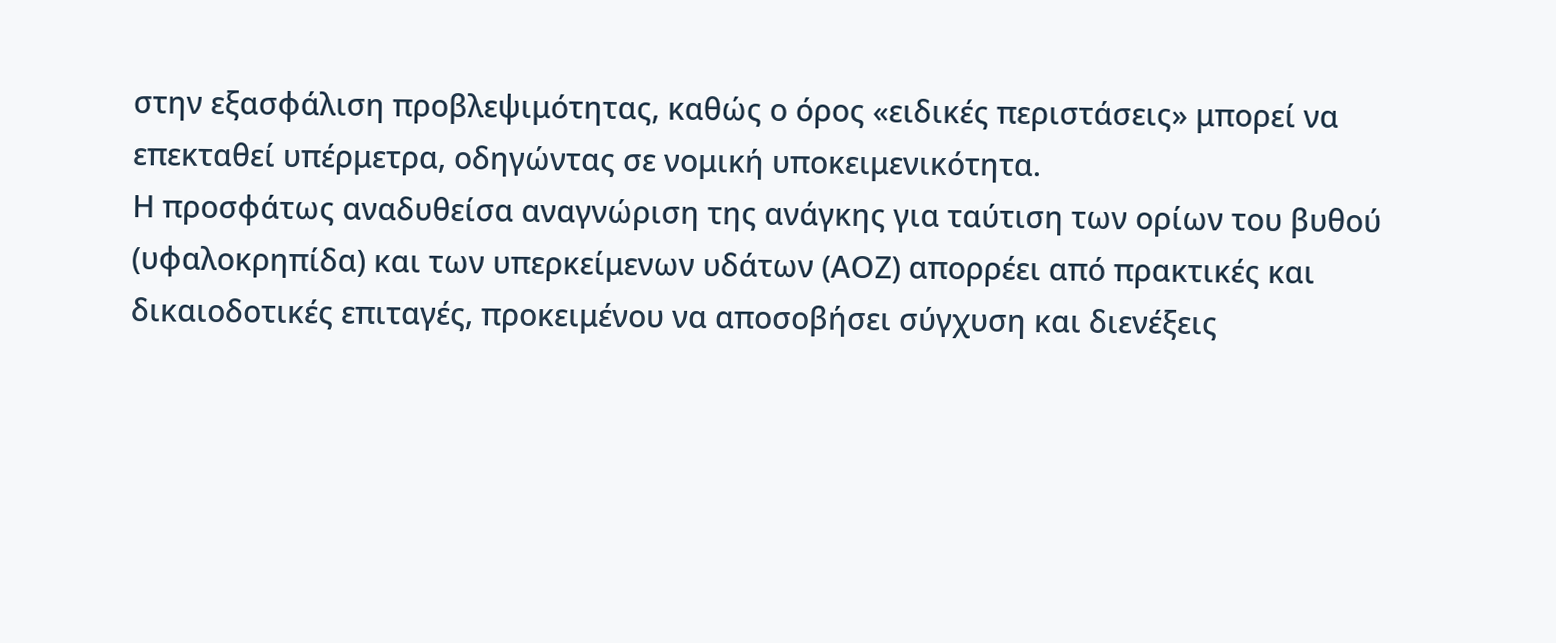στην εξασφάλιση προβλεψιμότητας, καθώς ο όρος «ειδικές περιστάσεις» μπορεί να επεκταθεί υπέρμετρα, οδηγώντας σε νομική υποκειμενικότητα.
Η προσφάτως αναδυθείσα αναγνώριση της ανάγκης για ταύτιση των ορίων του βυθού (υφαλοκρηπίδα) και των υπερκείμενων υδάτων (ΑΟΖ) απορρέει από πρακτικές και δικαιοδοτικές επιταγές, προκειμένου να αποσοβήσει σύγχυση και διενέξεις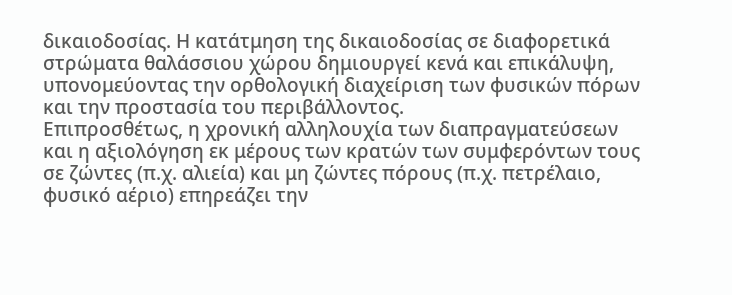δικαιοδοσίας. Η κατάτμηση της δικαιοδοσίας σε διαφορετικά στρώματα θαλάσσιου χώρου δημιουργεί κενά και επικάλυψη, υπονομεύοντας την ορθολογική διαχείριση των φυσικών πόρων και την προστασία του περιβάλλοντος.
Επιπροσθέτως, η χρονική αλληλουχία των διαπραγματεύσεων και η αξιολόγηση εκ μέρους των κρατών των συμφερόντων τους σε ζώντες (π.χ. αλιεία) και μη ζώντες πόρους (π.χ. πετρέλαιο, φυσικό αέριο) επηρεάζει την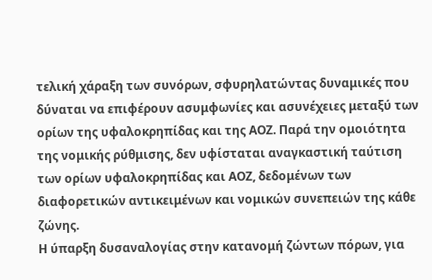τελική χάραξη των συνόρων, σφυρηλατώντας δυναμικές που δύναται να επιφέρουν ασυμφωνίες και ασυνέχειες μεταξύ των ορίων της υφαλοκρηπίδας και της ΑΟΖ. Παρά την ομοιότητα της νομικής ρύθμισης, δεν υφίσταται αναγκαστική ταύτιση των ορίων υφαλοκρηπίδας και ΑΟΖ, δεδομένων των διαφορετικών αντικειμένων και νομικών συνεπειών της κάθε ζώνης.
Η ύπαρξη δυσαναλογίας στην κατανομή ζώντων πόρων, για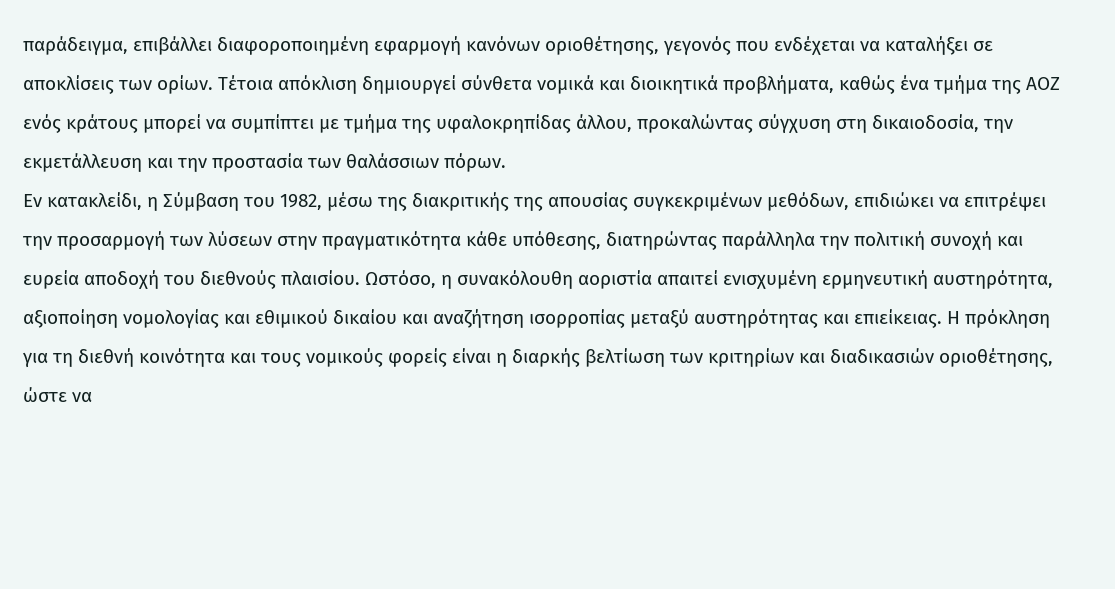παράδειγμα, επιβάλλει διαφοροποιημένη εφαρμογή κανόνων οριοθέτησης, γεγονός που ενδέχεται να καταλήξει σε αποκλίσεις των ορίων. Τέτοια απόκλιση δημιουργεί σύνθετα νομικά και διοικητικά προβλήματα, καθώς ένα τμήμα της ΑΟΖ ενός κράτους μπορεί να συμπίπτει με τμήμα της υφαλοκρηπίδας άλλου, προκαλώντας σύγχυση στη δικαιοδοσία, την εκμετάλλευση και την προστασία των θαλάσσιων πόρων.
Εν κατακλείδι, η Σύμβαση του 1982, μέσω της διακριτικής της απουσίας συγκεκριμένων μεθόδων, επιδιώκει να επιτρέψει την προσαρμογή των λύσεων στην πραγματικότητα κάθε υπόθεσης, διατηρώντας παράλληλα την πολιτική συνοχή και ευρεία αποδοχή του διεθνούς πλαισίου. Ωστόσο, η συνακόλουθη αοριστία απαιτεί ενισχυμένη ερμηνευτική αυστηρότητα, αξιοποίηση νομολογίας και εθιμικού δικαίου και αναζήτηση ισορροπίας μεταξύ αυστηρότητας και επιείκειας. Η πρόκληση για τη διεθνή κοινότητα και τους νομικούς φορείς είναι η διαρκής βελτίωση των κριτηρίων και διαδικασιών οριοθέτησης, ώστε να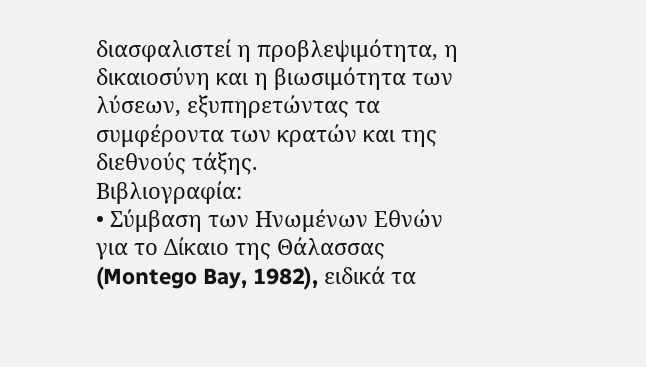διασφαλιστεί η προβλεψιμότητα, η δικαιοσύνη και η βιωσιμότητα των λύσεων, εξυπηρετώντας τα συμφέροντα των κρατών και της διεθνούς τάξης.
Βιβλιογραφία:
• Σύμβαση των Ηνωμένων Εθνών για το Δίκαιο της Θάλασσας (Montego Bay, 1982), ειδικά τα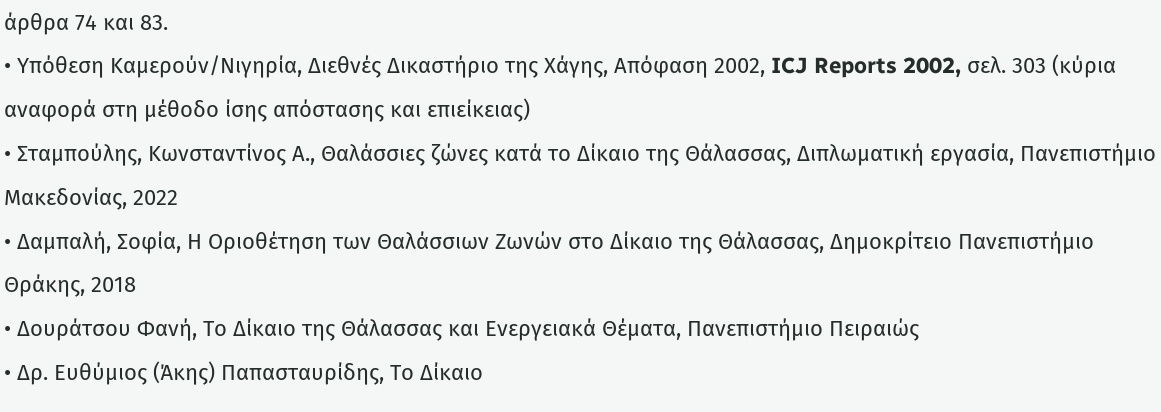άρθρα 74 και 83.
• Υπόθεση Καμερούν/Νιγηρία, Διεθνές Δικαστήριο της Χάγης, Απόφαση 2002, ICJ Reports 2002, σελ. 303 (κύρια αναφορά στη μέθοδο ίσης απόστασης και επιείκειας)
• Σταμπούλης, Κωνσταντίνος Α., Θαλάσσιες ζώνες κατά το Δίκαιο της Θάλασσας, Διπλωματική εργασία, Πανεπιστήμιο Μακεδονίας, 2022
• Δαμπαλή, Σοφία, Η Οριοθέτηση των Θαλάσσιων Ζωνών στο Δίκαιο της Θάλασσας, Δημοκρίτειο Πανεπιστήμιο Θράκης, 2018
• Δουράτσου Φανή, Το Δίκαιο της Θάλασσας και Ενεργειακά Θέματα, Πανεπιστήμιο Πειραιώς
• Δρ. Ευθύμιος (Άκης) Παπασταυρίδης, Το Δίκαιο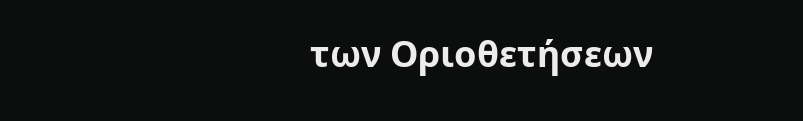των Οριοθετήσεων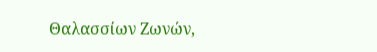Θαλασσίων Ζωνών,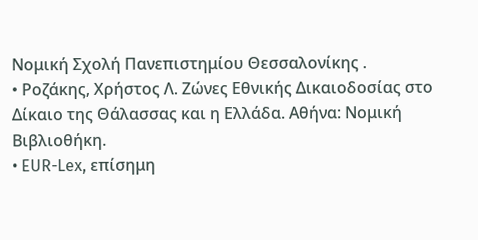Νομική Σχολή Πανεπιστημίου Θεσσαλονίκης .
• Ροζάκης, Χρήστος Λ. Ζώνες Εθνικής Δικαιοδοσίας στο Δίκαιο της Θάλασσας και η Ελλάδα. Αθήνα: Νομική Βιβλιοθήκη.
• EUR-Lex, επίσημη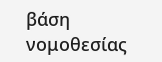βάση νομοθεσίας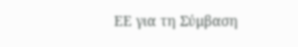ΕΕ για τη Σύμβαση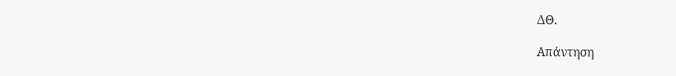ΔΘ.

Απάντηση